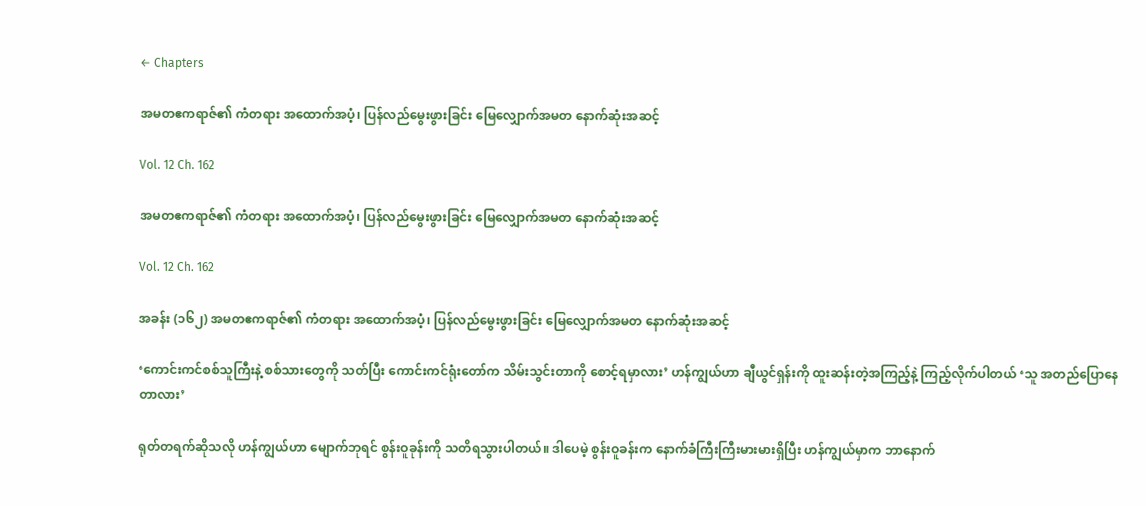← Chapters

အမတဧကရာဇ်၏ ကံတရား အထောက်အပံ့၊ ပြန်လည်မွေးဖွားခြင်း မြေလျှောက်အမတ နောက်ဆုံးအဆင့်

Vol. 12 Ch. 162

အမတဧကရာဇ်၏ ကံတရား အထောက်အပံ့၊ ပြန်လည်မွေးဖွားခြင်း မြေလျှောက်အမတ နောက်ဆုံးအဆင့်

Vol. 12 Ch. 162

အခန်း (၁၆၂) အမတဧကရာဇ်၏ ကံတရား အထောက်အပံ့၊ ပြန်လည်မွေးဖွားခြင်း မြေလျှောက်အမတ နောက်ဆုံးအဆင့်

‘ကောင်းကင်စစ်သူကြီးနဲ့ စစ်သားတွေကို သတ်ပြီး ကောင်းကင်ရုံးတော်က သိမ်းသွင်းတာကို စောင့်ရမှာလား’ ဟန်ကျွယ်ဟာ ချီယွင်ရှန်းကို ထူးဆန်းတဲ့အကြည့်နဲ့ ကြည့်လိုက်ပါတယ် ‘သူ အတည်ပြောနေတာလား’

ရုတ်တရက်ဆိုသလို ဟန်ကျွယ်ဟာ မျောက်ဘုရင် စွန်းဝူခုန်းကို သတိရသွားပါတယ်။ ဒါပေမဲ့ စွန်းဝူခန်းက နောက်ခံကြီးကြီးမားမားရှိပြီး ဟန်ကျွယ်မှာက ဘာနောက်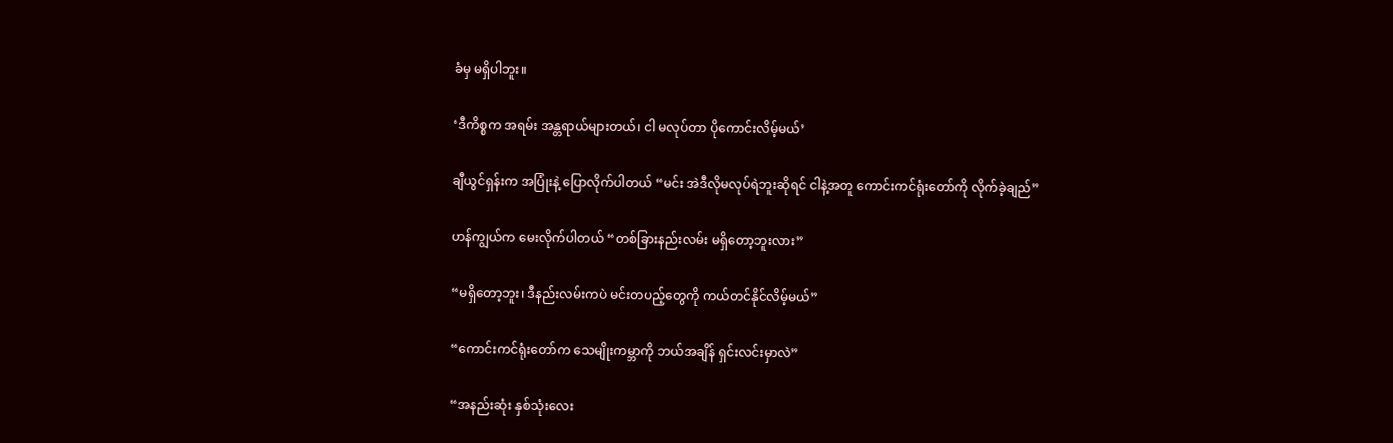ခံမှ မရှိပါဘူး။

‘ဒီကိစ္စက အရမ်း အန္တရာယ်များတယ်၊ ငါ မလုပ်တာ ပိုကောင်းလိမ့်မယ်’

ချီယွင်ရှန်းက အပြုံးနဲ့ ပြောလိုက်ပါတယ် “မင်း အဲဒီလိုမလုပ်ရဲဘူးဆိုရင် ငါနဲ့အတူ ကောင်းကင်ရုံးတော်ကို လိုက်ခဲ့ချည်”

ဟန်ကျွယ်က မေးလိုက်ပါတယ် “တစ်ခြားနည်းလမ်း မရှိတော့ဘူးလား”

“မရှိတော့ဘူး၊ ဒီနည်းလမ်းကပဲ မင်းတပည့်တွေကို ကယ်တင်နိုင်လိမ့်မယ်”

“ကောင်းကင်ရုံးတော်က သေမျိုးကမ္ဘာကို ဘယ်အချိန် ရှင်းလင်းမှာလဲ”

“အနည်းဆုံး နှစ်သုံးလေး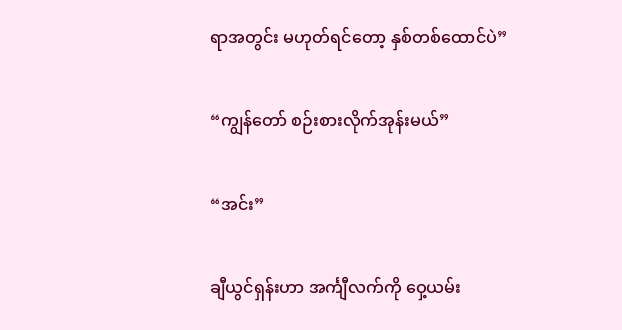ရာအတွင်း မဟုတ်ရင်တော့ နှစ်တစ်ထောင်ပဲ”

“ကျွန်တော် စဉ်းစားလိုက်အုန်းမယ်”

“အင်း”

ချီယွင်ရှန်းဟာ အင်္ကျီလက်ကို ဝှေ့ယမ်း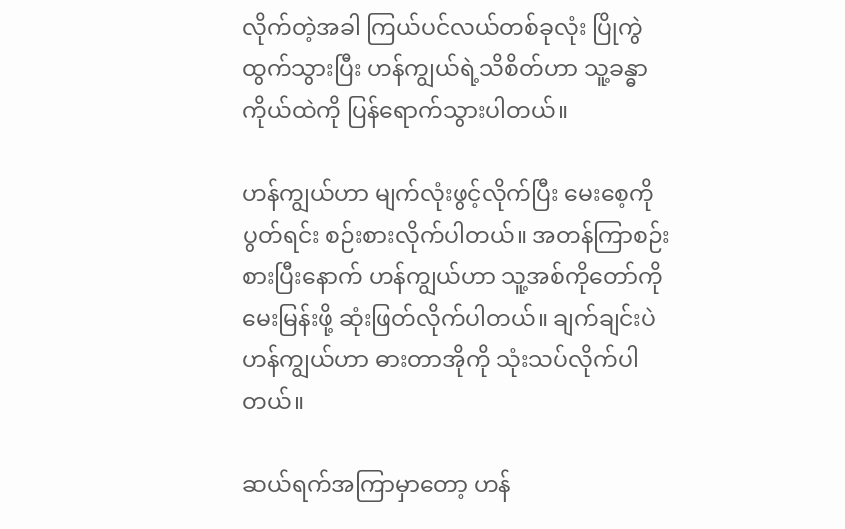လိုက်တဲ့အခါ ကြယ်ပင်လယ်တစ်ခုလုံး ပြိုကွဲထွက်သွားပြီး ဟန်ကျွယ်ရဲ့သိစိတ်ဟာ သူ့ခန္ဓာကိုယ်ထဲကို ပြန်ရောက်သွားပါတယ်။

ဟန်ကျွယ်ဟာ မျက်လုံးဖွင့်လိုက်ပြီး မေးစေ့ကိုပွတ်ရင်း စဉ်းစားလိုက်ပါတယ်။ အတန်ကြာစဉ်းစားပြီးနောက် ဟန်ကျွယ်ဟာ သူ့အစ်ကိုတော်ကို မေးမြန်းဖို့ ဆုံးဖြတ်လိုက်ပါတယ်။ ချက်ချင်းပဲ ဟန်ကျွယ်ဟာ ဓားတာအိုကို သုံးသပ်လိုက်ပါတယ်။

ဆယ်ရက်အကြာမှာတော့ ဟန်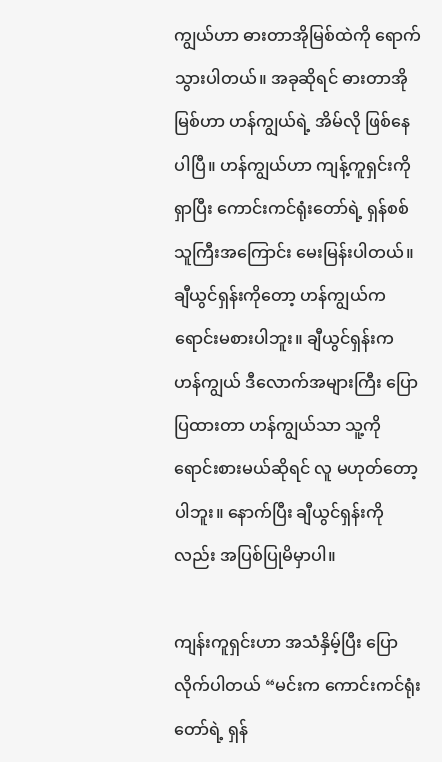ကျွယ်ဟာ ဓားတာအိုမြစ်ထဲကို ရောက်သွားပါတယ်။ အခုဆိုရင် ဓားတာအိုမြစ်ဟာ ဟန်ကျွယ်ရဲ့ အိမ်လို ဖြစ်နေပါပြီ။ ဟန်ကျွယ်ဟာ ကျန့်ကူရှင်းကို ရှာပြီး ကောင်းကင်ရုံးတော်ရဲ့ ရှန်စစ်သူကြီးအကြောင်း မေးမြန်းပါတယ်။ ချီယွင်ရှန်းကိုတော့ ဟန်ကျွယ်က ရောင်းမစားပါဘူး။ ချီယွင်ရှန်းက ဟန်ကျွယ် ဒီလောက်အများကြီး ပြောပြထားတာ ဟန်ကျွယ်သာ သူ့ကို ရောင်းစားမယ်ဆိုရင် လူ မဟုတ်တော့ပါဘူး။ နောက်ပြီး ချီယွင်ရှန်းကိုလည်း အပြစ်ပြုမိမှာပါ။

ကျန်းကူရှင်းဟာ အသံနှိမ့်ပြီး ပြောလိုက်ပါတယ် “မင်းက ကောင်းကင်ရုံးတော်ရဲ့ ရှန်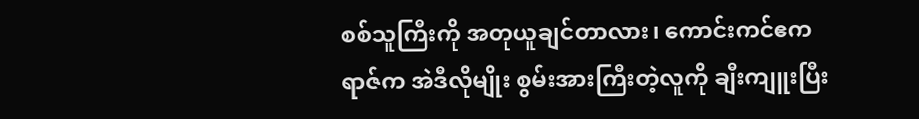စစ်သူကြီးကို အတုယူချင်တာလား၊ ကောင်းကင်ဧကရာဇ်က အဲဒီလိုမျိုး စွမ်းအားကြီးတဲ့လူကို ချီးကျူးပြီး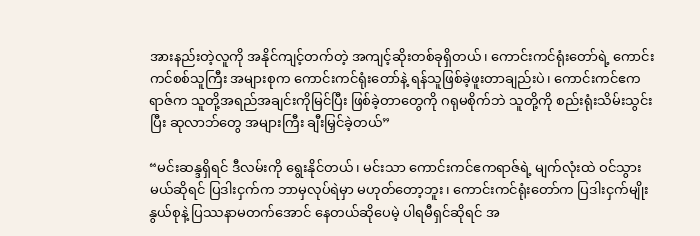အားနည်းတဲ့လူကို အနိုင်ကျင့်တက်တဲ့ အကျင့်ဆိုးတစ်ခုရှိတယ်၊ ကောင်းကင်ရုံးတော်ရဲ့ ကောင်းကင်စစ်သူကြီး အများစုက ကောင်းကင်ရုံးတော်နဲ့ ရန်သူဖြစ်ခဲ့ဖူးတာချည်းပဲ၊ ကောင်းကင်ဧကရာဇ်က သူတို့အရည်အချင်းကိုမြင်ပြီး ဖြစ်ခဲ့တာတွေကို ဂရုမစိုက်ဘဲ သူတို့ကို စည်းရုံးသိမ်းသွင်းပြီး ဆုလာဘ်တွေ အများကြီး ချီးမြှင်ခဲ့တယ်”

“မင်းဆန္ဒရှိရင် ဒီလမ်းကို ရွေးနိုင်တယ်၊ မင်းသာ ကောင်းကင်ဧကရာဇ်ရဲ့ မျက်လုံးထဲ ဝင်သွားမယ်ဆိုရင် ပြဒါးငှက်က ဘာမှလုပ်ရဲမှာ မဟုတ်တော့ဘူး၊ ကောင်းကင်ရုံးတော်က ပြဒါးငှက်မျိုးနွယ်စုနဲ့ ပြဿနာမတက်အောင် နေတယ်ဆိုပေမဲ့ ပါရမီရှင်ဆိုရင် အ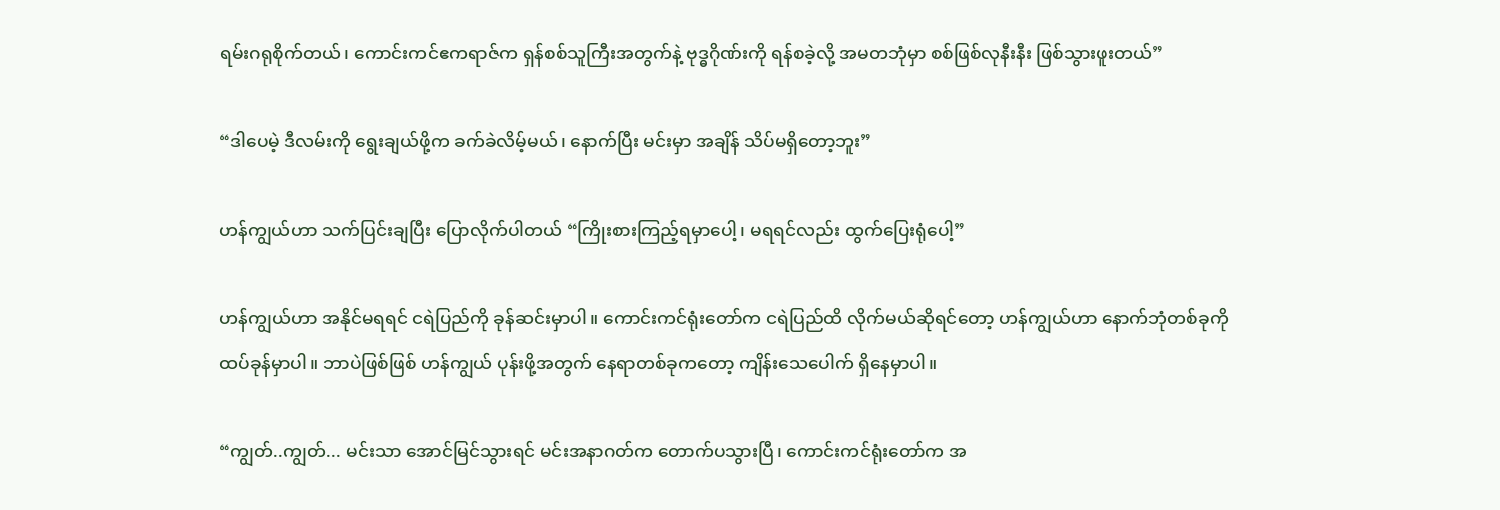ရမ်းဂရုစိုက်တယ်၊ ကောင်းကင်ဧကရာဇ်က ရှန်စစ်သူကြီးအတွက်နဲ့ ဗုဒ္ဓဂိုဏ်းကို ရန်စခဲ့လို့ အမတဘုံမှာ စစ်ဖြစ်လုနီးနီး ဖြစ်သွားဖူးတယ်”

“ဒါပေမဲ့ ဒီလမ်းကို ရွေးချယ်ဖို့က ခက်ခဲလိမ့်မယ်၊ နောက်ပြီး မင်းမှာ အချိန် သိပ်မရှိတော့ဘူး”

ဟန်ကျွယ်ဟာ သက်ပြင်းချပြီး ပြောလိုက်ပါတယ် “ကြိုးစားကြည့်ရမှာပေါ့၊ မရရင်လည်း ထွက်ပြေးရုံပေါ့”

ဟန်ကျွယ်ဟာ အနိုင်မရရင် ငရဲပြည်ကို ခုန်ဆင်းမှာပါ။ ကောင်းကင်ရုံးတော်က ငရဲပြည်ထိ လိုက်မယ်ဆိုရင်တော့ ဟန်ကျွယ်ဟာ နောက်ဘုံတစ်ခုကို ထပ်ခုန်မှာပါ။ ဘာပဲဖြစ်ဖြစ် ဟန်ကျွယ် ပုန်းဖို့အတွက် နေရာတစ်ခုကတော့ ကျိန်းသေပေါက် ရှိနေမှာပါ။

“ကျွတ်..ကျွတ်... မင်းသာ အောင်မြင်သွားရင် မင်းအနာဂတ်က တောက်ပသွားပြီ၊ ကောင်းကင်ရုံးတော်က အ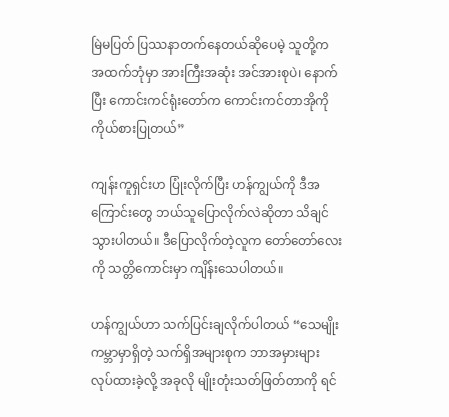မြဲမပြတ် ပြဿနာတက်နေတယ်ဆိုပေမဲ့ သူတို့က အထက်ဘုံမှာ အားကြီးအဆုံး အင်အားစုပဲ၊ နောက်ပြီး ကောင်းကင်ရုံးတော်က ကောင်းကင်တာအိုကို ကိုယ်စားပြုတယ်”

ကျန်းကူရှင်းဟ ပြုံးလိုက်ပြီး ဟန်ကျွယ်ကို ဒီအကြောင်းတွေ ဘယ်သူပြောလိုက်လဲဆိုတာ သိချင်သွားပါတယ်။ ဒီပြောလိုက်တဲ့လူက တော်တော်လေးကို သတ္တိကောင်းမှာ ကျိန်းသေပါတယ်။

ဟန်ကျွယ်ဟာ သက်ပြင်းချလိုက်ပါတယ် “သေမျိုးကမ္ဘာမှာရှိတဲ့ သက်ရှိအများစုက ဘာအမှားများ လုပ်ထားခဲ့လို့ အခုလို မျိုးတုံးသတ်ဖြတ်တာကို ရင်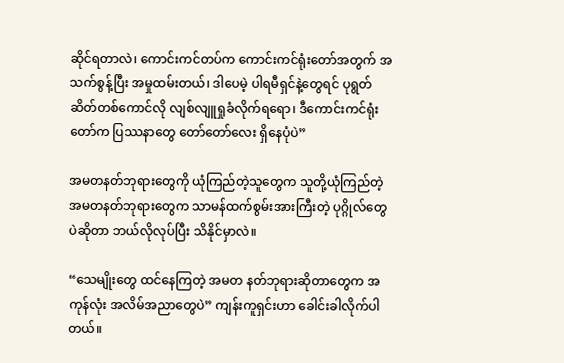ဆိုင်ရတာလဲ၊ ကောင်းကင်တပ်က ကောင်းကင်ရုံးတော်အတွက် အသက်စွန့်ပြီး အမှုထမ်းတယ်၊ ဒါပေမဲ့ ပါရမီရှင်နဲ့တွေရင် ပုရွတ်ဆိတ်တစ်ကောင်လို လျစ်လျူရှုခံလိုက်ရရော၊ ဒီကောင်းကင်ရုံးတော်က ပြဿနာတွေ တော်တော်လေး ရှိနေပုံပဲ”

အမတနတ်ဘုရားတွေကို ယုံကြည်တဲ့သူတွေက သူတို့ယုံကြည်တဲ့ အမတနတ်ဘုရားတွေက သာမန်ထက်စွမ်းအားကြီးတဲ့ ပုဂ္ဂိုလ်တွေပဲဆိုတာ ဘယ်လိုလုပ်ပြီး သိနိုင်မှာလဲ။

“သေမျိုးတွေ ထင်နေကြတဲ့ အမတ နတ်ဘုရားဆိုတာတွေက အကုန်လုံး အလိမ်အညာတွေပဲ” ကျန်းကူရှင်းဟာ ခေါင်းခါလိုက်ပါတယ်။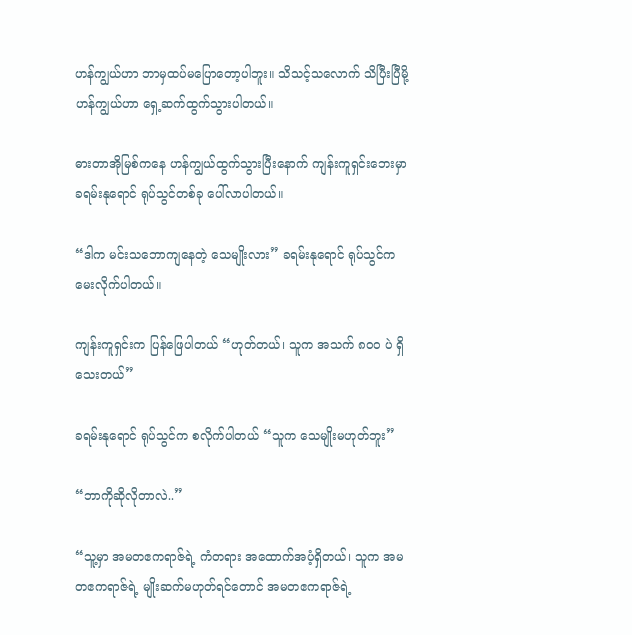ဟန်ကျွယ်ဟာ ဘာမှထပ်မပြောတော့ပါဘူး။ သိသင့်သလောက် သိပြီးပြီမို့ ဟန်ကျွယ်ဟာ ရှေ့ဆက်ထွက်သွားပါတယ်။

ဓားတာအိုမြစ်ကနေ ဟန်ကျွယ်ထွက်သွားပြီးနောက် ကျန်းကူရှင်းဘေးမှာ ခရမ်းနုရောင် ရုပ်သွင်တစ်ခု ပေါ်လာပါတယ်။

“ဒါက မင်းသဘောကျနေတဲ့ သေမျိုးလား” ခရမ်းနုရောင် ရုပ်သွင်က မေးလိုက်ပါတယ်။

ကျန်းကူရှင်းက ပြန်ဖြေပါတယ် “ဟုတ်တယ်၊ သူက အသက် ၈၀၀ ပဲ ရှိသေးတယ်”

ခရမ်းနုရောင် ရုပ်သွင်က စလိုက်ပါတယ် “သူက သေမျိုးမဟုတ်ဘူး”

“ဘာကိုဆိုလိုတာလဲ..”

“သူ့မှာ အမတဧကရာဇ်ရဲ့ ကံတရား အထောက်အပံ့ရှိတယ်၊ သူက အမတဧကရာဇ်ရဲ့ မျိုးဆက်မဟုတ်ရင်တောင် အမတဧကရာဇ်ရဲ့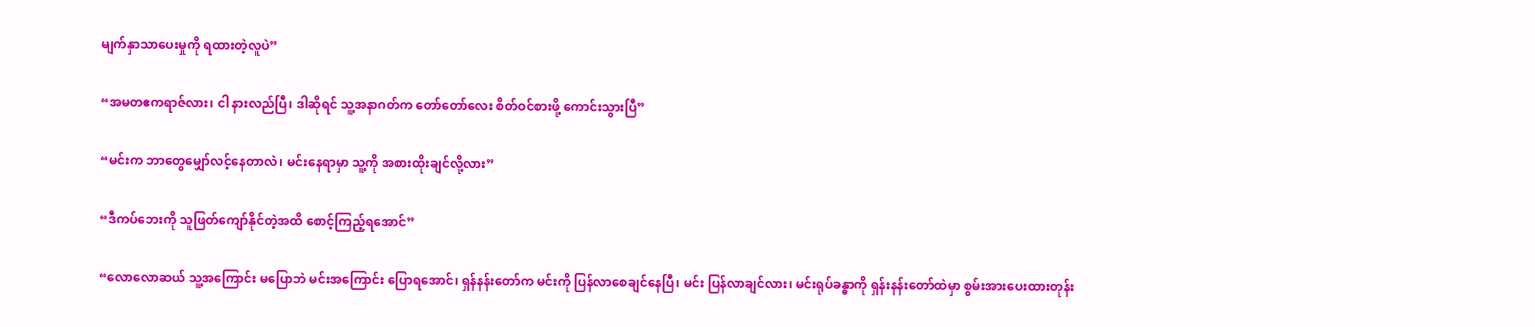မျက်နှာသာပေးမှုကို ရထားတဲ့လူပဲ”

“အမတဧကရာဇ်လား၊ ငါ နားလည်ပြီ၊ ဒါဆိုရင် သူ့အနာဂတ်က တော်တော်လေး စိတ်ဝင်စားဖို့ ကောင်းသွားပြီ”

“မင်းက ဘာတွေမျှော်လင့်နေတာလဲ၊ မင်းနေရာမှာ သူ့ကို အစားထိုးချင်လို့လား”

“ဒီကပ်ဘေးကို သူဖြတ်ကျော်နိုင်တဲ့အထိ စောင့်ကြည့်ရအောင်”

“လောလောဆယ် သူ့အကြောင်း မပြောဘဲ မင်းအကြောင်း ပြောရအောင်၊ ရှန်နန်းတော်က မင်းကို ပြန်လာစေချင်နေပြီ၊ မင်း ပြန်လာချင်လား၊ မင်းရုပ်ခန္ဓာကို ရှန်းနန်းတော်ထဲမှာ စွမ်းအားပေးထားတုန်း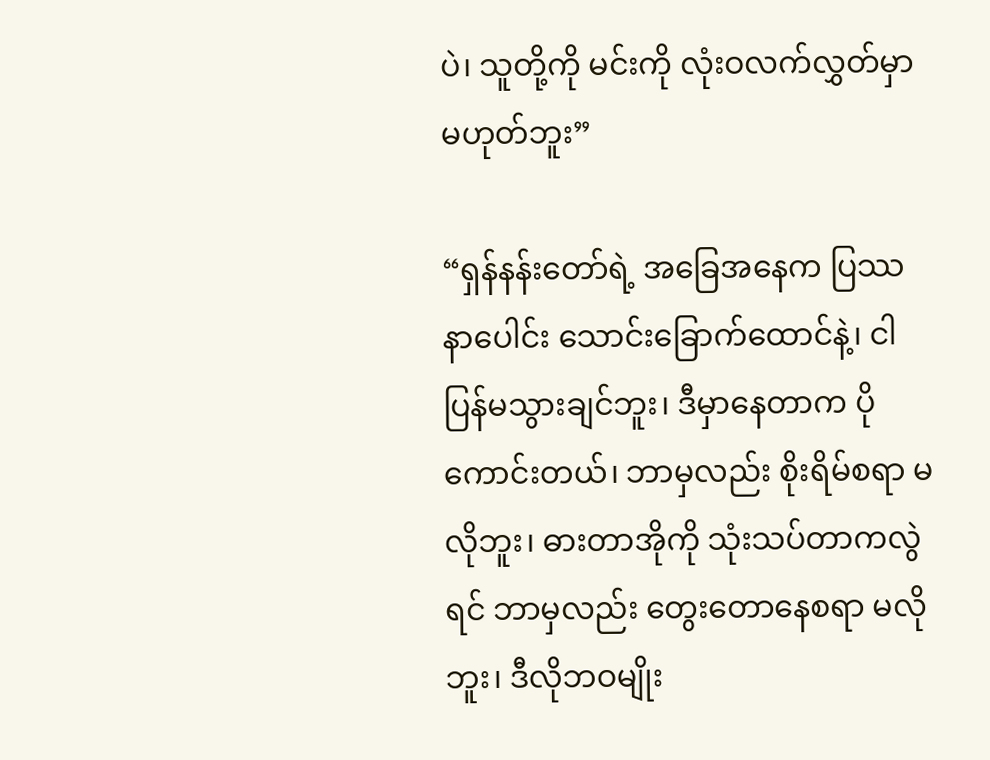ပဲ၊ သူတို့ကို မင်းကို လုံးဝလက်လွှတ်မှာ မဟုတ်ဘူး”

“ရှန်နန်းတော်ရဲ့ အခြေအနေက ပြဿနာပေါင်း သောင်းခြောက်ထောင်နဲ့၊ ငါ ပြန်မသွားချင်ဘူး၊ ဒီမှာနေတာက ပိုကောင်းတယ်၊ ဘာမှလည်း စိုးရိမ်စရာ မလိုဘူး၊ ဓားတာအိုကို သုံးသပ်တာကလွဲရင် ဘာမှလည်း တွေးတောနေစရာ မလိုဘူး၊ ဒီလိုဘဝမျိုး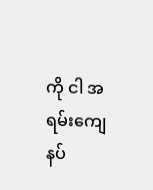ကို ငါ အရမ်းကျေနပ်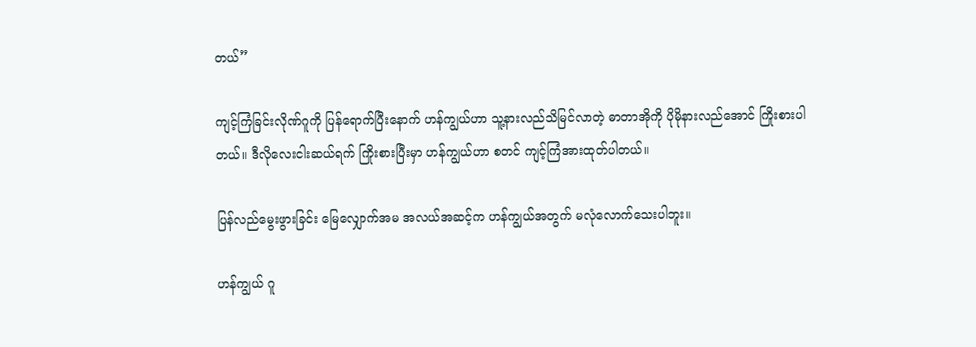တယ်”

ကျင့်ကြံခြင်းလိုဏ်ဂူကို ပြန်ရောက်ပြီးနောက် ဟန်ကျွယ်ဟာ သူ့နားလည်သိမြင်လာတဲ့ ဓာတာအိုကို ပိုမိုနားလည်အောင် ကြိုးစားပါတယ်။ ဒီလိုလေးငါးဆယ်ရက် ကြိုးစားပြီးမှာ ဟန်ကျွယ်ဟာ စတင် ကျင့်ကြံအားထုတ်ပါတယ်။

ပြန်လည်မွေးဖွားခြင်း မြေလျှောက်အမ အလယ်အဆင့်က ဟန်ကျွယ်အတွက် မလုံလောက်သေးပါဘူး။

ဟန်ကျွယ် ဂူ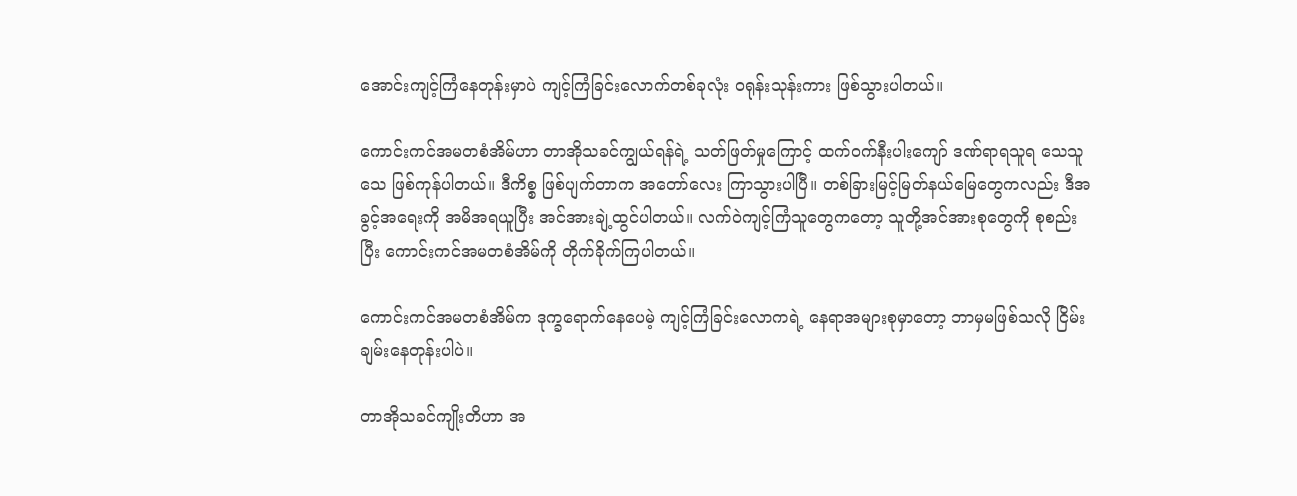အောင်းကျင့်ကြံနေတုန်းမှာပဲ ကျင့်ကြံခြင်းလောက်တစ်ခုလုံး ဝရုန်းသုန်းကား ဖြစ်သွားပါတယ်။

ကောင်းကင်အမတစံအိမ်ဟာ တာအိုသခင်ကျွယ်ရန်ရဲ့ သတ်ဖြတ်မှုကြောင့် ထက်ဝက်နီးပါးကျော် ဒဏ်ရာရသူရ သေသူသေ ဖြစ်ကုန်ပါတယ်။ ဒီကိစ္စ ဖြစ်ပျက်တာက အ‌တော်လေး ကြာသွားပါပြီ။ တစ်ခြားမြင့်မြတ်နယ်မြေတွေကလည်း ဒီအခွင့်အရေးကို အမိအရယူပြီး အင်အားချဲ့ထွင်ပါတယ်။ လက်ဝဲကျင့်ကြံသူတွေကတော့ သူတို့အင်အားစုတွေကို စုစည်းပြီး ကောင်းကင်အမတစံအိမ်ကို တိုက်ခိုက်ကြပါတယ်။

ကောင်းကင်အမတစံအိမ်က ဒုက္ခရောက်နေပေမဲ့ ကျင့်ကြံခြင်းလောကရဲ့ နေရာအများစုမှာတော့ ဘာမှမဖြစ်သလို ငြိမ်းချမ်းနေတုန်းပါပဲ။

တာအိုသခင်ကျိုးတိဟာ အ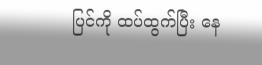ပြင်ကို ထပ်ထွက်ပြီး နေ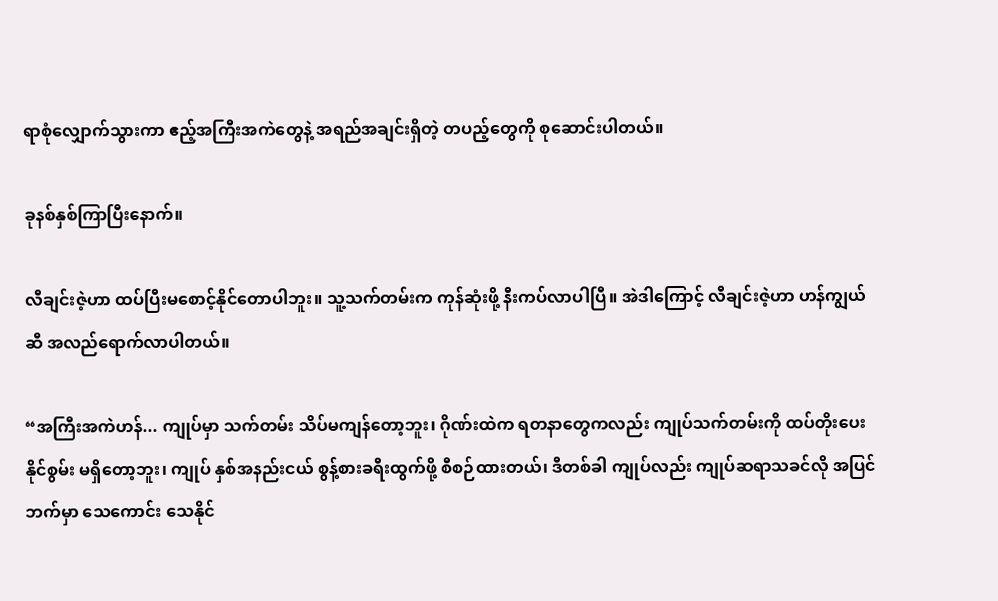ရာစုံလျှောက်သွားကာ ဧည့်အကြီးအကဲတွေနဲ့ အရည်အချင်းရှိတဲ့ တပည့်တွေကို စုဆောင်းပါတယ်။

ခုနစ်နှစ်ကြာပြီးနောက်။

လီချင်းဇဲ့ဟာ ထပ်ပြီးမစောင့်နိုင်တောပါဘူး။ သူ့သက်တမ်းက ကုန်ဆုံးဖို့ နီးကပ်လာပါပြီ။ အဲဒါကြောင့် လီချင်းဇဲ့ဟာ ဟန်ကျွယ်ဆီ အလည်ရောက်လာပါတယ်။

“အကြီးအကဲဟန်... ကျုပ်မှာ သက်တမ်း သိပ်မကျန်တော့ဘူး၊ ဂိုဏ်းထဲက ရတနာတွေကလည်း ကျုပ်သက်တမ်းကို ထပ်တိုးပေးနိုင်စွမ်း မရှိတော့ဘူး၊ ကျုပ် နှစ်အနည်းငယ် စွန့်စားခရီးထွက်ဖို့ စီစဉ်ထားတယ်၊ ဒီတစ်ခါ ကျုပ်လည်း ကျုပ်ဆရာသခင်လို အပြင်ဘက်မှာ သေကောင်း သေနိုင်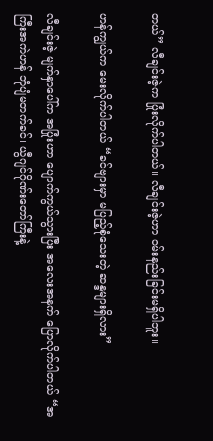တယ်” လီချင်းဇဲ့က ပြုံးလိုက်ပါတယ်။ လီချင်းဇဲ့ဟာ ဝမ်းနည်းခြင်းမရှိပါဘူး။

ဟန်ကျွယ်က မေးလိုက်ပါတယ် “ခင်ဗျားမှာ မပြည့်စုံသေးတဲ့ ဆန္ဒများရှိလား”

လီချင်းဇဲ့ မျက်နှာပေါ်က အပြုံးဟာ ပျောက်ကွယ်သွားပြီး အလေးအနက် ပြောလိုက်ပါတယ် “အကြီးအကဲဟန် ဘုံပျံမတက်ခင်၊ ယွီဂျင်ဂိုဏ်းတော်ကြီးနဲ့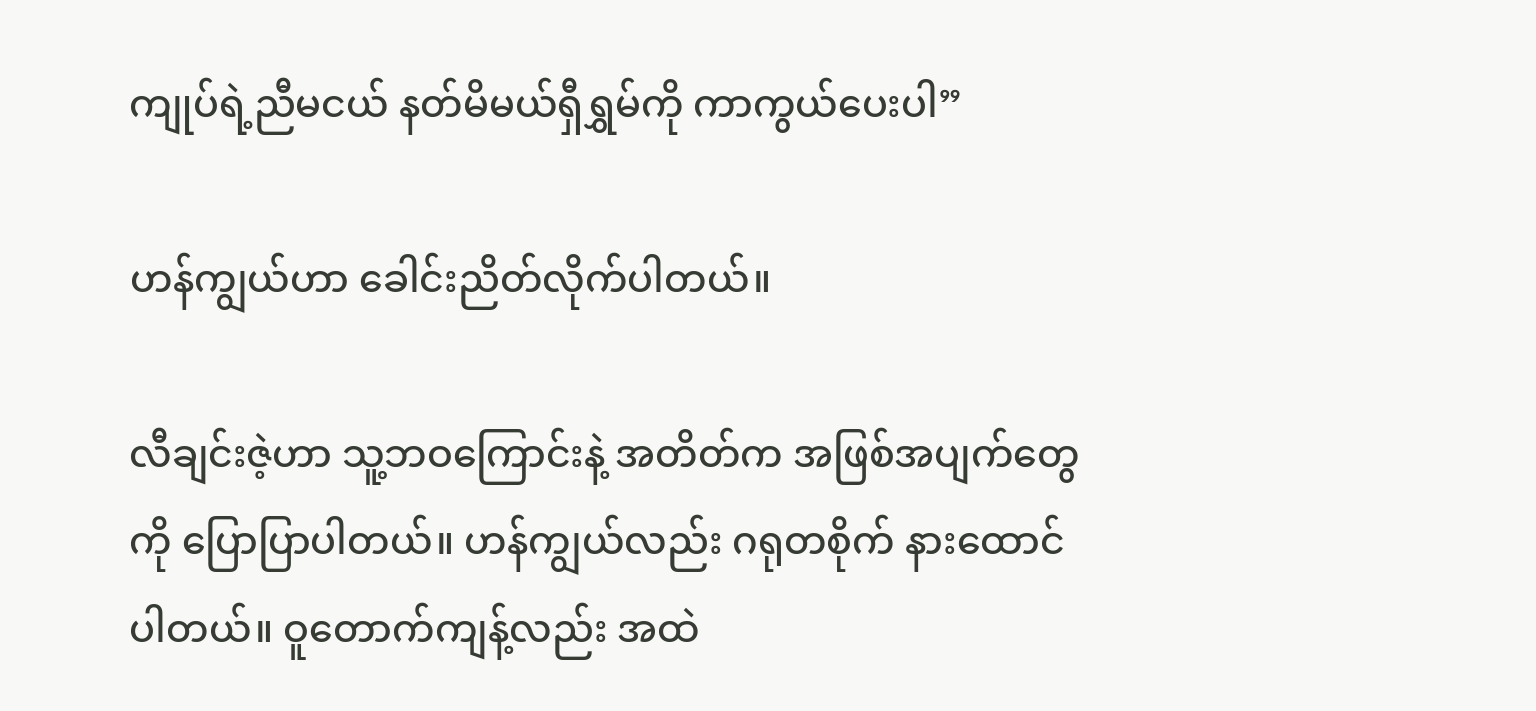ကျုပ်ရဲ့ညီမငယ် နတ်မိမယ်ရှီရွှမ်ကို ကာကွယ်ပေးပါ”

ဟန်ကျွယ်ဟာ ခေါင်းညိတ်လိုက်ပါတယ်။

လီချင်းဇဲ့ဟာ သူ့ဘဝကြောင်းနဲ့ အတိတ်က အဖြစ်အပျက်တွေကို ပြောပြာပါတယ်။ ဟန်ကျွယ်လည်း ဂရုတစိုက် နား‌ထောင်ပါတယ်။ ဝူတောက်ကျန့်လည်း အထဲ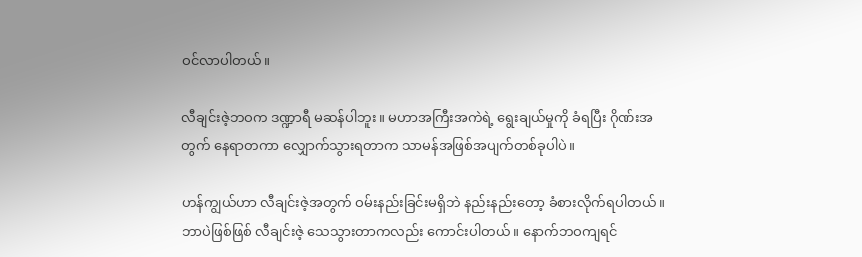ဝင်လာပါတယ်။

လီချင်းဇဲ့ဘဝက ဒဏ္ဍာရီ မဆန်ပါဘူး။ မဟာအကြီးအကဲရဲ့ ရွေးချယ်မှုကို ခံရပြီး ဂိုဏ်းအတွက် နေရာတကာ လျှောက်သွားရတာက သာမန်အဖြစ်အပျက်တစ်ခုပါပဲ။

ဟန်ကျွယ်ဟာ လီချင်းဇဲ့အတွက် ဝမ်းနည်းခြင်းမရှိဘဲ နည်းနည်းတော့ ခံစားလိုက်ရပါတယ်။ ဘာပဲဖြစ်ဖြစ် လီချင်းဇဲ့ သေသွားတာကလည်း ကောင်းပါတယ်။ နောက်ဘဝကျရင်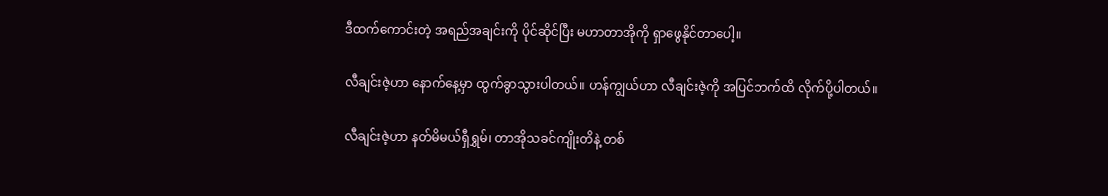ဒီထက်ကောင်းတဲ့ အရည်အချင်းကို ပိုင်ဆိုင်ပြီး မဟာတာအိုကို ရှာဖွေနိုင်တာပေါ့။

လီချင်းဇဲ့ဟာ နောက်နေ့မှာ ထွက်ခွာသွားပါတယ်။ ဟန်ကျွယ်ဟာ လီချင်းဇဲ့ကို အပြင်ဘက်ထိ လိုက်ပို့ပါတယ်။

လီချင်းဇဲ့ဟာ နတ်မိမယ်ရှီရွှမ်၊ တာအိုသခင်ကျိုးတိနဲ့ တစ်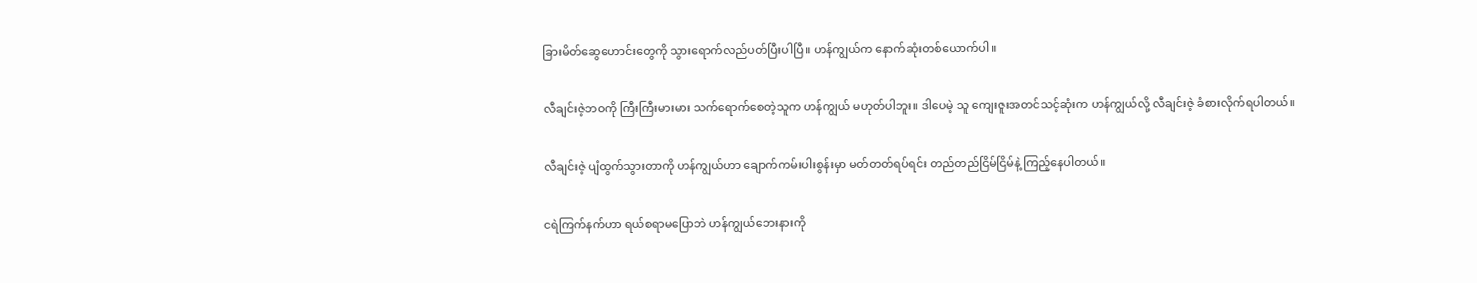ခြားမိတ်ဆွေဟောင်းတွေကို သွားရောက်လည်ပတ်ပြီးပါပြီ။ ဟန်ကျွယ်က နောက်ဆုံးတစ်ယောက်ပါ။

လီချင်းဇဲ့ဘဝကို ကြီးကြီးမားမား သက်ရောက်စေတဲ့သူက ဟန်ကျွယ် မဟုတ်ပါဘူး။ ဒါပေမဲ့ သူ ကျေးဇူးအတင်သင့်ဆုံးက ဟန်ကျွယ်လို့ လီချင်းဇဲ့ ခံစားလိုက်ရပါတယ်။

လီချင်းဇဲ့ ပျံထွက်သွားတာကို ဟန်ကျွယ်ဟာ ချောက်ကမ်းပါးစွန်းမှာ မတ်တတ်ရပ်ရင်း တည်တည်ငြိမ်ငြိမ်နဲ့ ကြည့်နေပါတယ်။

ငရဲကြက်နက်ဟာ ရယ်စရာမပြောဘဲ ဟန်ကျွယ်ဘေးနားကို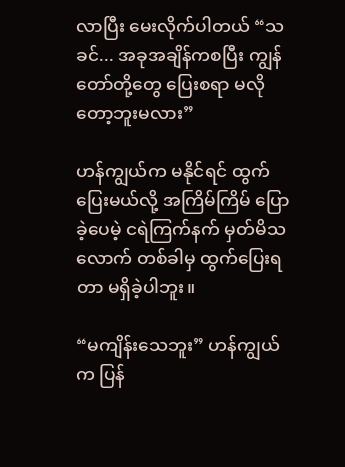လာပြီး မေးလိုက်ပါတယ် “သခင်... အခုအချိန်ကစပြီး ကျွန်တော်တို့တွေ ပြေးစရာ မလိုတော့ဘူးမလား”

ဟန်ကျွယ်က မနိုင်ရင် ထွက်ပြေးမယ်လို့ အကြိမ်ကြိမ် ပြောခဲ့ပေမဲ့ ငရဲကြက်နက် မှတ်မိသလောက် တစ်ခါမှ ထွက်ပြေးရတာ မရှိခဲ့ပါဘူး။

“မကျိန်းသေဘူး” ဟန်ကျွယ်က ပြန်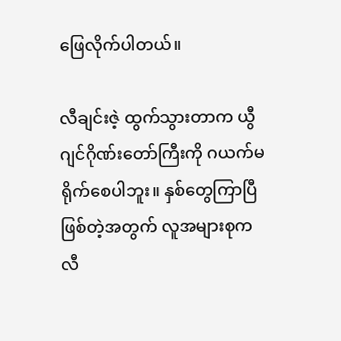ဖြေလိုက်ပါတယ်။

လီချင်းဇဲ့ ထွက်သွားတာက ယွီဂျင်ဂိုဏ်းတော်ကြီးကို ဂယက်မရိုက်စေပါဘူး။ နှစ်တွေကြာပြီဖြစ်တဲ့အတွက် လူအများစုက လီ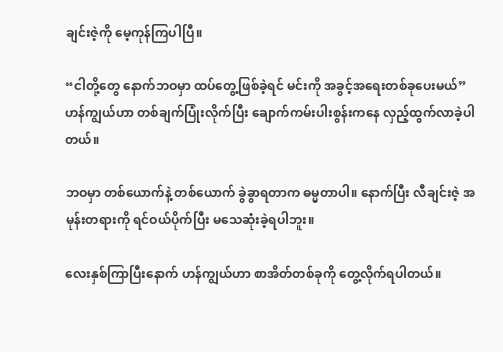ချင်းဇဲ့ကို မေ့ကုန်ကြပါပြီ။

“ငါတို့တွေ နောက်ဘဝမှာ ထပ်တွေ့ဖြစ်ခဲ့ရင် မင်းကို အခွင့်အရေးတစ်ခုပေးမယ်” ဟန်ကျွယ်ဟာ တစ်ချက်ပြုံးလိုက်ပြီး ချောက်ကမ်းပါးစွန်းကနေ လှည့်ထွက်လာခဲ့ပါတယ်။

ဘဝမှာ တစ်ယောက်နဲ့ တစ်ယောက် ခွဲခွာရတာက ဓမ္မတာပါ။ နောက်ပြီး လီချင်းဇဲ့ အမုန်းတရားကို ရင်ဝယ်ပိုက်ပြီး မသေဆုံးခဲ့ရပါဘူး။

လေးနှစ်ကြာပြီးနောက် ဟန်ကျွယ်ဟာ စာအိတ်တစ်ခုကို တွေ့လိုက်ရပါတယ်။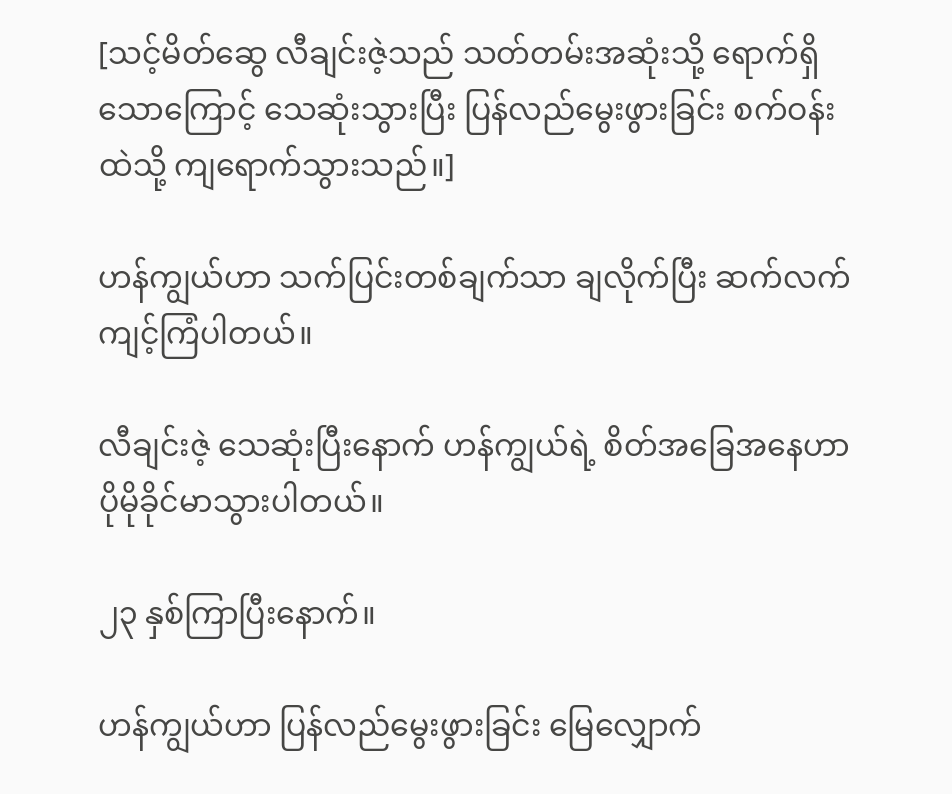[သင့်မိတ်ဆွေ လီချင်းဇဲ့သည် သတ်တမ်းအဆုံးသို့ ရောက်ရှိသောကြောင့် သေဆုံးသွားပြီး ပြန်လည်မွေးဖွားခြင်း စက်ဝန်းထဲသို့ ကျရောက်သွားသည်။]

ဟန်ကျွယ်ဟာ သက်ပြင်းတစ်ချက်သာ ချလိုက်ပြီး ဆက်လက်ကျင့်ကြံပါတယ်။

လီချင်းဇဲ့ သေဆုံးပြီးနောက် ဟန်ကျွယ်ရဲ့ စိတ်အခြေအနေဟာ ပိုမိုခိုင်မာသွားပါတယ်။

၂၃ နှစ်ကြာပြီးနောက်။

ဟန်ကျွယ်ဟာ ပြန်လည်မွေးဖွားခြင်း မြေလျှောက်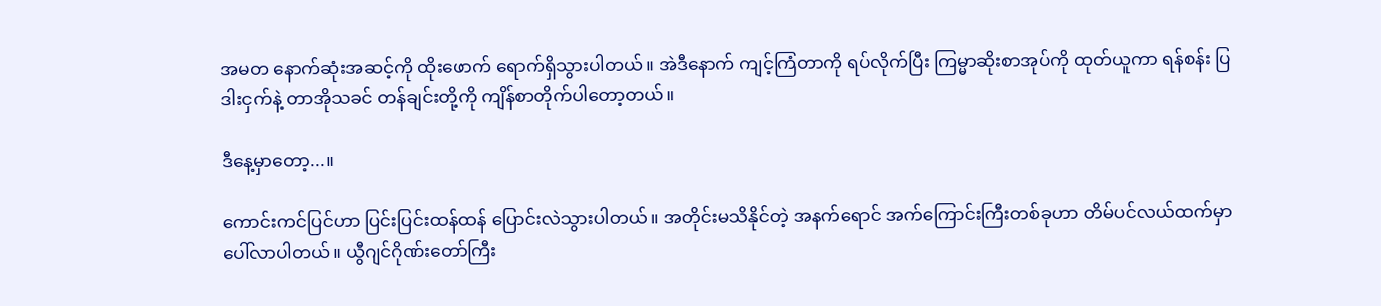အမတ နောက်ဆုံးအဆင့်ကို ထိုးဖောက် ရောက်ရှိသွားပါတယ်။ အဲဒီနောက် ကျင့်ကြံတာကို ရပ်လိုက်ပြီး ကြမ္မာဆိုးစာအုပ်ကို ထုတ်ယူကာ ရန်စန်း ပြဒါးငှက်နဲ့ တာအိုသခင် တန်ချင်းတို့ကို ကျိန်စာတိုက်ပါတော့တယ်။

ဒီနေ့မှာတော့...။

ကောင်းကင်ပြင်ဟာ ပြင်းပြင်းထန်ထန် ပြောင်းလဲသွားပါတယ်။ အတိုင်းမသိနိုင်တဲ့ အနက်ရောင် အက်ကြောင်းကြီးတစ်ခုဟာ တိမ်ပင်လယ်ထက်မှာ ပေါ်လာပါတယ်။ ယွီဂျင်ဂိုဏ်းတော်ကြီး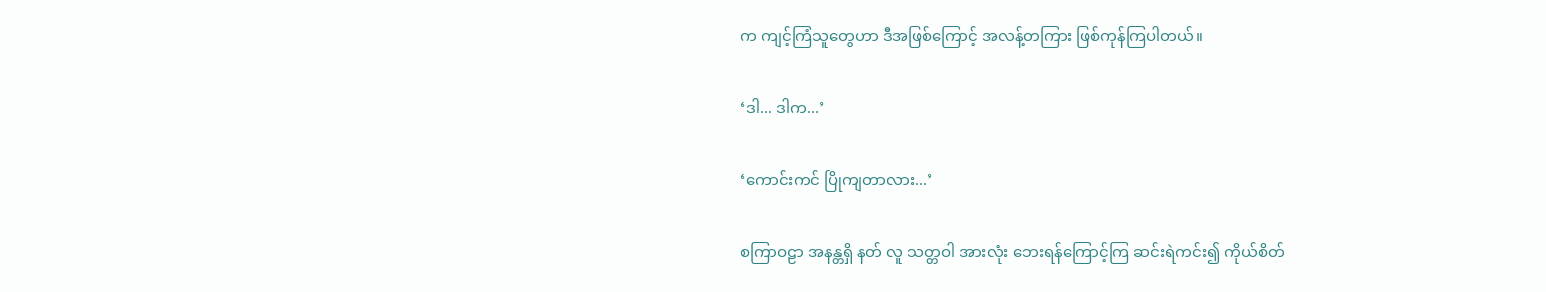က ကျင့်ကြံသူတွေဟာ ဒီအဖြစ်ကြောင့် အလန့်တကြား ဖြစ်ကုန်ကြပါတယ်။

‘ဒါ... ဒါက...’

‘ကောင်းကင် ပြိုကျတာလား...’

စကြာဝဠာ အနန္တရှိ နတ် လူ သတ္တဝါ အားလုံး ဘေးရန်ကြောင့်ကြ ဆင်းရဲကင်း၍ ကိုယ်စိတ်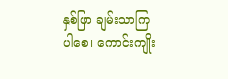နှစ်ဖြာ ချမ်းသာကြပါစေ၊ ကောင်းကျိုး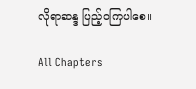လိုရာဆန္ဒ ပြည့်ဝကြပါစေ။

All Chapters